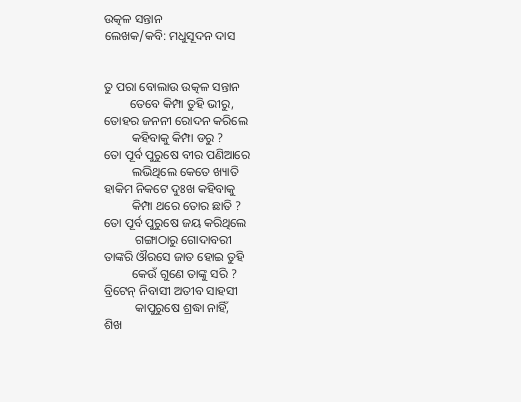ଉତ୍କଳ ସନ୍ତାନ
ଲେଖକ/କବି: ମଧୁସୂଦନ ଦାସ


ତୁ ପରା ବୋଲାଉ ଉତ୍କଳ ସନ୍ତାନ
        ତେବେ କିମ୍ପା ତୁହି ଭୀରୁ,
ତୋହର ଜନନୀ ରୋଦନ କରିଲେ
         କହିବାକୁ କିମ୍ପା ଡରୁ ?
ତୋ ପୂର୍ବ ପୁରୁଷେ ବୀର ପଣିଆରେ
         ଲଭିଥିଲେ କେତେ ଖ୍ୟାତି
ହାକିମ ନିକଟେ ଦୁଃଖ କହିବାକୁ
         କିମ୍ପା ଥରେ ତୋର ଛାତି ?
ତୋ ପୂର୍ବ ପୁରୁଷେ ଜୟ କରିଥିଲେ
          ଗଙ୍ଗାଠାରୁ ଗୋଦାବରୀ
ତାଙ୍କରି ଔରସେ ଜାତ ହୋଇ ତୁହି
         କେଉଁ ଗୁଣେ ତାଙ୍କୁ ସରି ?
ବ୍ରିଟେନ୍ ନିବାସୀ ଅତୀବ ସାହସୀ
          କାପୁରୁଷେ ଶ୍ରଦ୍ଧା ନାହିଁ,
ଶିଖ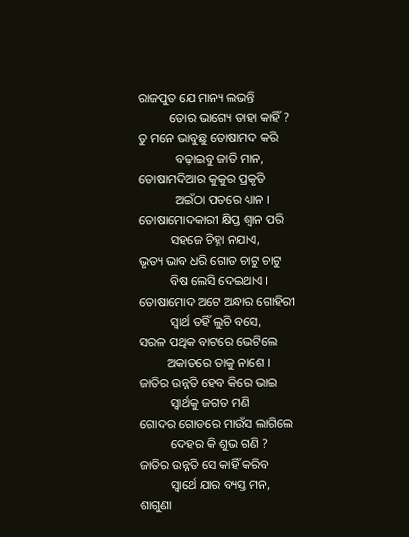ରାଜପୁତ ଯେ ମାନ୍ୟ ଲଭନ୍ତି
          ତୋର ଭାଗ୍ୟେ ତାହା କାହିଁ ?
ତୁ ମନେ ଭାବୁଛୁ ତୋଷାମଦ କରି
            ବଢ଼ାଇବୁ ଜାତି ମାନ,
ତୋଷାମଦିଆର କୁକୁର ପ୍ରକୃତି
            ଅଇଁଠା ପତରେ ଧ୍ୟାନ ।
ତୋଷାମୋଦକାରୀ କ୍ଷିପ୍ତ ଶ୍ଵାନ ପରି
          ସହଜେ ଚିହ୍ନା ନଯାଏ,
ଭୃତ୍ୟ ଭାବ ଧରି ଗୋଡ ଚାଟୁ ଚାଟୁ
          ବିଷ ଲେସି ଦେଇଥାଏ ।
ତୋଷାମୋଦ ଅଟେ ଅନ୍ଧାର ଗୋହିରୀ
          ସ୍ଵାର୍ଥ ତହିଁ ଲୁଚି ବସେ,
ସରଳ ପଥିକ ବାଟରେ ଭେଟିଲେ
         ଅକାତରେ ତାକୁ ନାଶେ ।
ଜାତିର ଉନ୍ନତି ହେବ କିରେ ଭାଇ
          ସ୍ଵାର୍ଥକୁ ଜଗତ ମଣି
ଗୋଦର ଗୋଡରେ ମାଉଁସ ଲାଗିଲେ
          ଦେହର କି ଶୁଭ ଗଣି ?
ଜାତିର ଉନ୍ନତି ସେ କାହିଁ କରିବ
          ସ୍ଵାର୍ଥେ ଯାର ବ୍ୟସ୍ତ ମନ,
ଶାଗୁଣା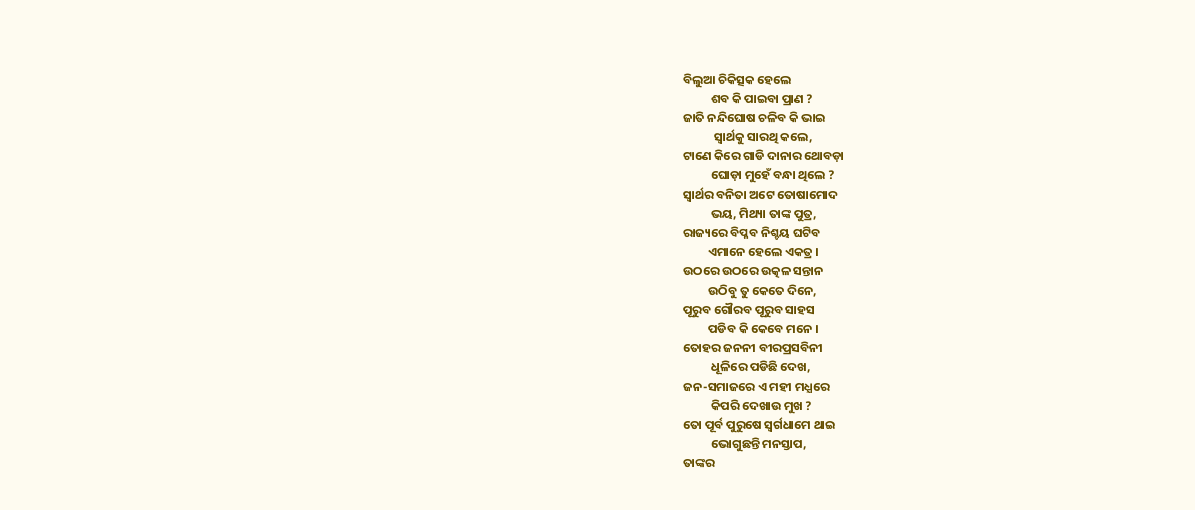ବିଲୁଆ ଚିକିତ୍ସକ ହେଲେ
          ଶବ କି ପାଇବା ପ୍ରାଣ ?
ଜାତି ନନ୍ଦିଘୋଷ ଚଳିବ କି ଭାଇ
           ସ୍ବାର୍ଥକୁ ସାରଥି କଲେ,
ଟାଣେ କିରେ ଗାଡି ଦାନାର ଥୋବଡ଼ା
          ଘୋଡ଼ା ମୁହେଁ ବନ୍ଧା ଥିଲେ ?
ସ୍ଵାର୍ଥର ବନିତା ଅଟେ ତୋଷାମୋଦ
          ଭୟ, ମିଥ୍ୟା ତାଙ୍କ ପୁତ୍ର,
ରାଜ୍ୟରେ ବିପ୍ଳବ ନିଶ୍ଚୟ ଘଟିବ
         ଏମାନେ ହେଲେ ଏକତ୍ର ।
ଉଠରେ ଉଠରେ ଉତ୍କଳ ସନ୍ତାନ
         ଉଠିବୁ ତୁ କେତେ ଦିନେ,
ପୂରୁବ ଗୌରବ ପୂରୁବ ସାହସ
         ପଡିବ କି କେବେ ମନେ ।
ତୋହର ଜନନୀ ବୀରପ୍ରସବିନୀ
          ଧୂଳିରେ ପଡିଛି ଦେଖ,
ଜନ-ସମାଜରେ ଏ ମହୀ ମଧ୍ଯରେ
          କିପରି ଦେଖାଉ ମୁଖ ?
ତୋ ପୂର୍ବ ପୁରୁଷେ ସ୍ଵର୍ଗଧାମେ ଥାଇ
          ଭୋଗୁଛନ୍ତି ମନସ୍ତାପ,
ତାଙ୍କର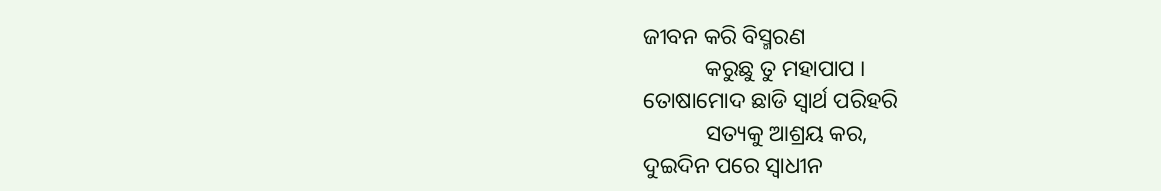ଜୀବନ କରି ବିସ୍ମରଣ
           କରୁଛୁ ତୁ ମହାପାପ ।
ତୋଷାମୋଦ ଛାଡି ସ୍ବାର୍ଥ ପରିହରି
           ସତ୍ୟକୁ ଆଶ୍ରୟ କର,
ଦୁଇଦିନ ପରେ ସ୍ଵାଧୀନ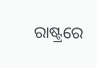ରାଷ୍ଟ୍ରରେ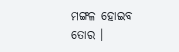ମଙ୍ଗଳ ହୋଇବ ତୋର ।